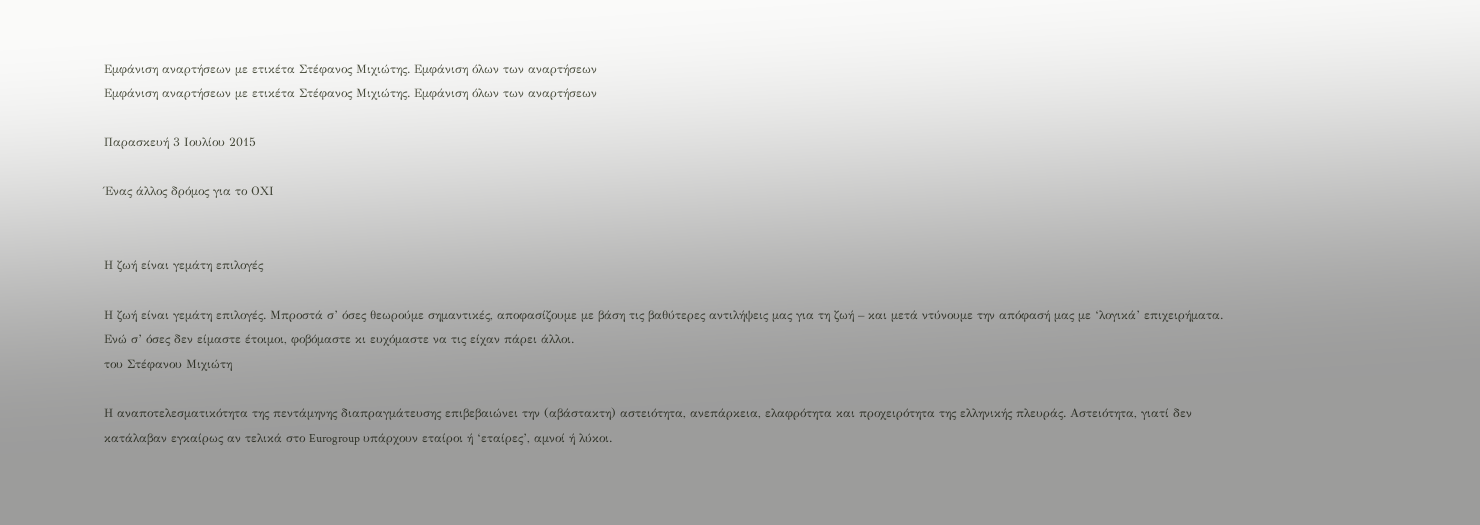Εμφάνιση αναρτήσεων με ετικέτα Στέφανος Μιχιώτης. Εμφάνιση όλων των αναρτήσεων
Εμφάνιση αναρτήσεων με ετικέτα Στέφανος Μιχιώτης. Εμφάνιση όλων των αναρτήσεων

Παρασκευή 3 Ιουλίου 2015

Ένας άλλος δρόμος για το ΟΧΙ


Η ζωή είναι γεμάτη επιλογές

Η ζωή είναι γεμάτη επιλογές. Μπροστά σ’ όσες θεωρούμε σημαντικές, αποφασίζουμε με βάση τις βαθύτερες αντιλήψεις μας για τη ζωή – και μετά ντύνουμε την απόφασή μας με ‘λογικά’ επιχειρήματα. Ενώ σ’ όσες δεν είμαστε έτοιμοι, φοβόμαστε κι ευχόμαστε να τις είχαν πάρει άλλοι.
του Στέφανου Μιχιώτη

Η αναποτελεσματικότητα της πεντάμηνης διαπραγμάτευσης επιβεβαιώνει την (αβάστακτη) αστειότητα, ανεπάρκεια, ελαφρότητα και προχειρότητα της ελληνικής πλευράς. Αστειότητα, γιατί δεν κατάλαβαν εγκαίρως αν τελικά στο Eurogroup υπάρχουν εταίροι ή ‘εταίρες’, αμνοί ή λύκοι.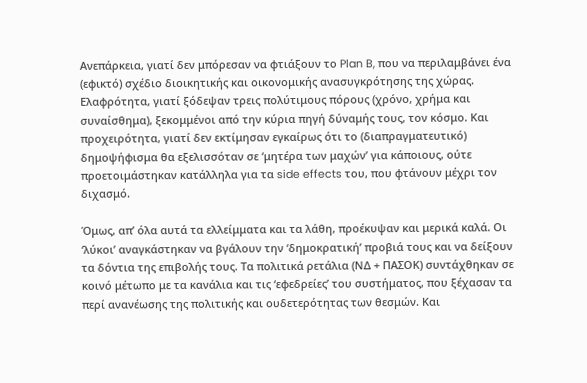Ανεπάρκεια, γιατί δεν μπόρεσαν να φτιάξουν το Plan B, που να περιλαμβάνει ένα (εφικτό) σχέδιο διοικητικής και οικονομικής ανασυγκρότησης της χώρας. Ελαφρότητα, γιατί ξόδεψαν τρεις πολύτιμους πόρους (χρόνο, χρήμα και συναίσθημα), ξεκομμένοι από την κύρια πηγή δύναμής τους, τον κόσμο. Και προχειρότητα, γιατί δεν εκτίμησαν εγκαίρως ότι το (διαπραγματευτικό) δημοψήφισμα θα εξελισσόταν σε ‘μητέρα των μαχών’ για κάποιους, ούτε προετοιμάστηκαν κατάλληλα για τα side effects του, που φτάνουν μέχρι τον διχασμό.

Όμως, απ’ όλα αυτά τα ελλείμματα και τα λάθη, προέκυψαν και μερικά καλά. Οι ‘λύκοι’ αναγκάστηκαν να βγάλουν την ‘δημοκρατική’ προβιά τους και να δείξουν τα δόντια της επιβολής τους. Τα πολιτικά ρετάλια (ΝΔ + ΠΑΣΟΚ) συντάχθηκαν σε κοινό μέτωπο με τα κανάλια και τις ‘εφεδρείες’ του συστήματος, που ξέχασαν τα περί ανανέωσης της πολιτικής και ουδετερότητας των θεσμών. Και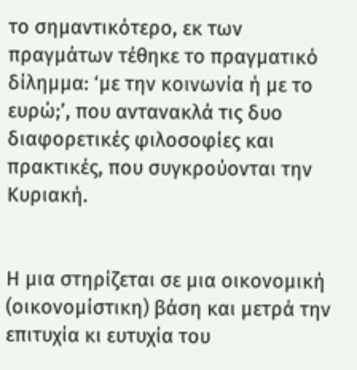το σημαντικότερο, εκ των πραγμάτων τέθηκε το πραγματικό δίλημμα: ‘με την κοινωνία ή με το ευρώ;’, που αντανακλά τις δυο διαφορετικές φιλοσοφίες και πρακτικές, που συγκρούονται την Κυριακή.


Η μια στηρίζεται σε μια οικονομική (οικονομίστικη) βάση και μετρά την επιτυχία κι ευτυχία του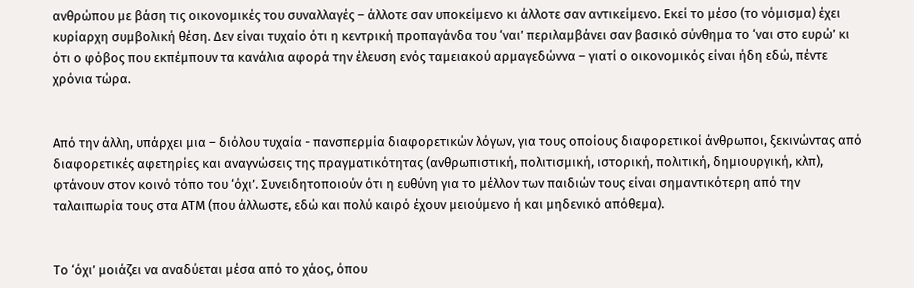ανθρώπου με βάση τις οικονομικές του συναλλαγές – άλλοτε σαν υποκείμενο κι άλλοτε σαν αντικείμενο. Εκεί το μέσο (το νόμισμα) έχει κυρίαρχη συμβολική θέση. Δεν είναι τυχαίο ότι η κεντρική προπαγάνδα του ‘ναι’ περιλαμβάνει σαν βασικό σύνθημα το ‘ναι στο ευρώ’ κι ότι ο φόβος που εκπέμπουν τα κανάλια αφορά την έλευση ενός ταμειακού αρμαγεδώννα – γιατί ο οικονομικός είναι ήδη εδώ, πέντε χρόνια τώρα.


Από την άλλη, υπάρχει μια – διόλου τυχαία - πανσπερμία διαφορετικών λόγων, για τους οποίους διαφορετικοί άνθρωποι, ξεκινώντας από διαφορετικές αφετηρίες και αναγνώσεις της πραγματικότητας (ανθρωπιστική, πολιτισμική, ιστορική, πολιτική, δημιουργική, κλπ), φτάνουν στον κοινό τόπο του ‘όχι’. Συνειδητοποιούν ότι η ευθύνη για το μέλλον των παιδιών τους είναι σημαντικότερη από την ταλαιπωρία τους στα ΑΤΜ (που άλλωστε, εδώ και πολύ καιρό έχουν μειούμενο ή και μηδενικό απόθεμα).


Το ‘όχι’ μοιάζει να αναδύεται μέσα από το χάος, όπου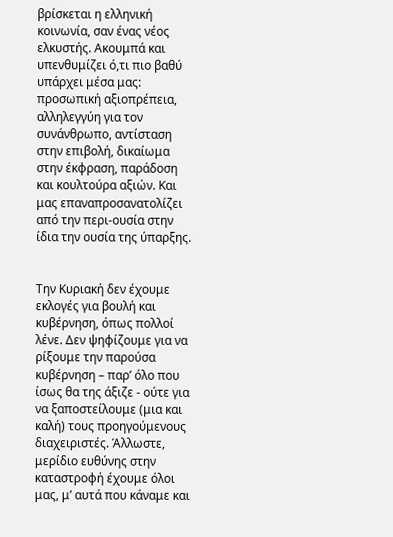βρίσκεται η ελληνική κοινωνία, σαν ένας νέος ελκυστής. Ακουμπά και υπενθυμίζει ό,τι πιο βαθύ υπάρχει μέσα μας: προσωπική αξιοπρέπεια, αλληλεγγύη για τον συνάνθρωπο, αντίσταση στην επιβολή, δικαίωμα στην έκφραση, παράδοση και κουλτούρα αξιών. Και μας επαναπροσανατολίζει από την περι-ουσία στην ίδια την ουσία της ύπαρξης.


Την Κυριακή δεν έχουμε εκλογές για βουλή και κυβέρνηση, όπως πολλοί λένε. Δεν ψηφίζουμε για να ρίξουμε την παρούσα κυβέρνηση – παρ’ όλο που ίσως θα της άξιζε - ούτε για να ξαποστείλουμε (μια και καλή) τους προηγούμενους διαχειριστές. Άλλωστε, μερίδιο ευθύνης στην καταστροφή έχουμε όλοι μας, μ’ αυτά που κάναμε και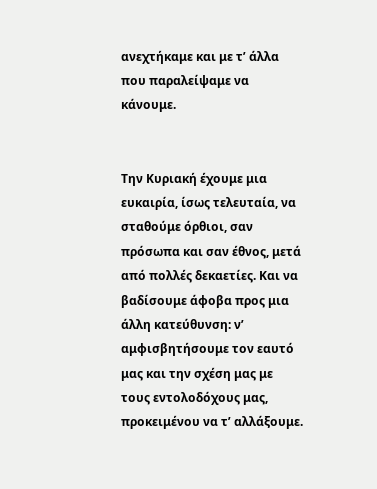ανεχτήκαμε και με τ’ άλλα που παραλείψαμε να κάνουμε.


Την Κυριακή έχουμε μια ευκαιρία, ίσως τελευταία, να σταθούμε όρθιοι, σαν πρόσωπα και σαν έθνος, μετά από πολλές δεκαετίες. Και να βαδίσουμε άφοβα προς μια άλλη κατεύθυνση: ν’ αμφισβητήσουμε τον εαυτό μας και την σχέση μας με τους εντολοδόχους μας, προκειμένου να τ’ αλλάξουμε.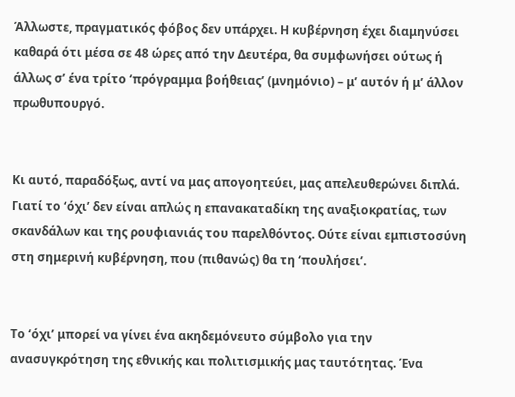Άλλωστε, πραγματικός φόβος δεν υπάρχει. Η κυβέρνηση έχει διαμηνύσει καθαρά ότι μέσα σε 48 ώρες από την Δευτέρα, θα συμφωνήσει ούτως ή άλλως σ’ ένα τρίτο ‘πρόγραμμα βοήθειας’ (μνημόνιο) – μ’ αυτόν ή μ’ άλλον πρωθυπουργό.


Κι αυτό, παραδόξως, αντί να μας απογοητεύει, μας απελευθερώνει διπλά. Γιατί το ‘όχι’ δεν είναι απλώς η επανακαταδίκη της αναξιοκρατίας, των σκανδάλων και της ρουφιανιάς του παρελθόντος. Ούτε είναι εμπιστοσύνη στη σημερινή κυβέρνηση, που (πιθανώς) θα τη ‘πουλήσει’.


Το ‘όχι’ μπορεί να γίνει ένα ακηδεμόνευτο σύμβολο για την ανασυγκρότηση της εθνικής και πολιτισμικής μας ταυτότητας. Ένα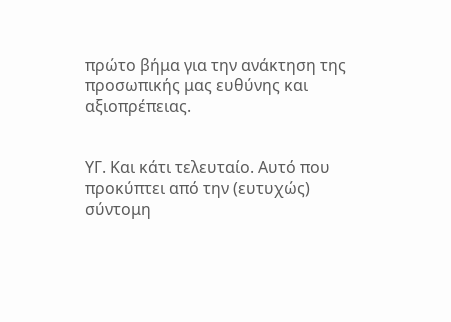πρώτο βήμα για την ανάκτηση της προσωπικής μας ευθύνης και αξιοπρέπειας.


ΥΓ. Και κάτι τελευταίο. Αυτό που προκύπτει από την (ευτυχώς) σύντομη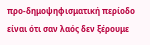προ-δημοψηφισματική περίοδο είναι ότι σαν λαός δεν ξέρουμε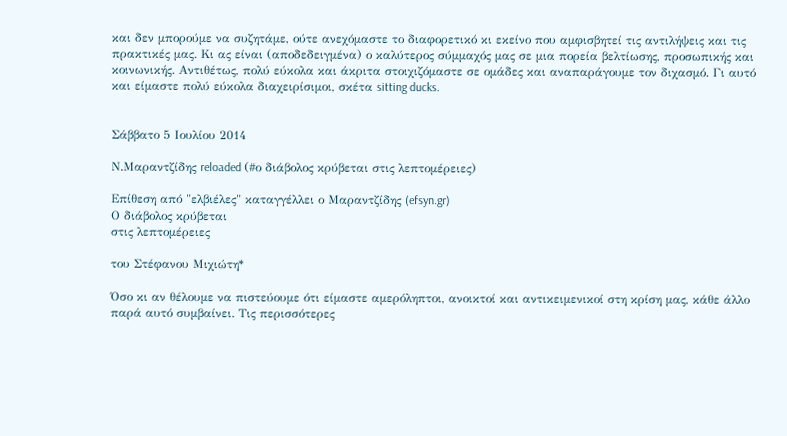και δεν μπορούμε να συζητάμε, ούτε ανεχόμαστε το διαφορετικό κι εκείνο που αμφισβητεί τις αντιλήψεις και τις πρακτικές μας. Κι ας είναι (αποδεδειγμένα) ο καλύτερος σύμμαχός μας σε μια πορεία βελτίωσης, προσωπικής και κοινωνικής. Αντιθέτως, πολύ εύκολα και άκριτα στοιχιζόμαστε σε ομάδες και αναπαράγουμε τον διχασμό. Γι αυτό και είμαστε πολύ εύκολα διαχειρίσιμοι, σκέτα sitting ducks.


Σάββατο 5 Ιουλίου 2014

Ν.Μαραντζίδης reloaded (#ο διάβολος κρύβεται στις λεπτομέρειες)

Επίθεση από "ελβιέλες" καταγγέλλει ο Μαραντζίδης (efsyn.gr)
Ο διάβολος κρύβεται
στις λεπτομέρειες

του Στέφανου Μιχιώτη*

Όσο κι αν θέλουμε να πιστεύουμε ότι είμαστε αμερόληπτοι, ανοικτοί και αντικειμενικοί στη κρίση μας, κάθε άλλο παρά αυτό συμβαίνει. Τις περισσότερες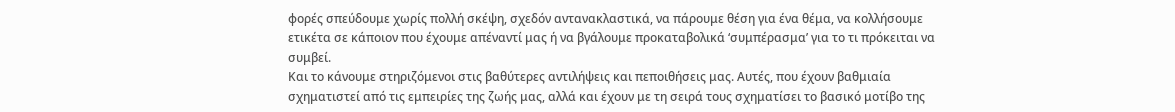φορές σπεύδουμε χωρίς πολλή σκέψη, σχεδόν αντανακλαστικά, να πάρουμε θέση για ένα θέμα, να κολλήσουμε ετικέτα σε κάποιον που έχουμε απέναντί μας ή να βγάλουμε προκαταβολικά ‘συμπέρασμα’ για το τι πρόκειται να συμβεί.
Και το κάνουμε στηριζόμενοι στις βαθύτερες αντιλήψεις και πεποιθήσεις μας. Αυτές, που έχουν βαθμιαία σχηματιστεί από τις εμπειρίες της ζωής μας, αλλά και έχουν με τη σειρά τους σχηματίσει το βασικό μοτίβο της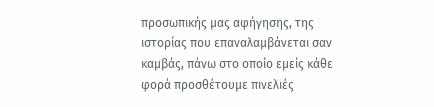προσωπικής μας αφήγησης, της ιστορίας που επαναλαμβάνεται σαν καμβάς, πάνω στο οποίο εμείς κάθε φορά προσθέτουμε πινελιές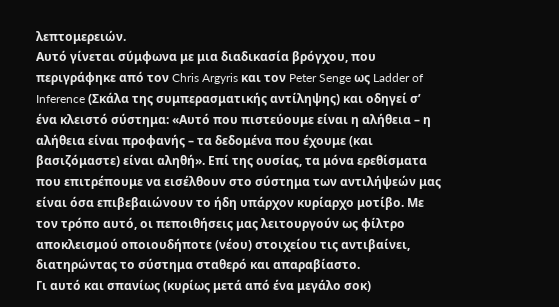λεπτομερειών.
Αυτό γίνεται σύμφωνα με μια διαδικασία βρόγχου, που περιγράφηκε από τον Chris Argyris και τον Peter Senge ως Ladder of Inference (Σκάλα της συμπερασματικής αντίληψης) και οδηγεί σ’ ένα κλειστό σύστημα: «Αυτό που πιστεύουμε είναι η αλήθεια – η αλήθεια είναι προφανής – τα δεδομένα που έχουμε (και βασιζόμαστε) είναι αληθή». Επί της ουσίας, τα μόνα ερεθίσματα που επιτρέπουμε να εισέλθουν στο σύστημα των αντιλήψεών μας είναι όσα επιβεβαιώνουν το ήδη υπάρχον κυρίαρχο μοτίβο. Με τον τρόπο αυτό, οι πεποιθήσεις μας λειτουργούν ως φίλτρο αποκλεισμού οποιουδήποτε (νέου) στοιχείου τις αντιβαίνει, διατηρώντας το σύστημα σταθερό και απαραβίαστο.
Γι αυτό και σπανίως (κυρίως μετά από ένα μεγάλο σοκ)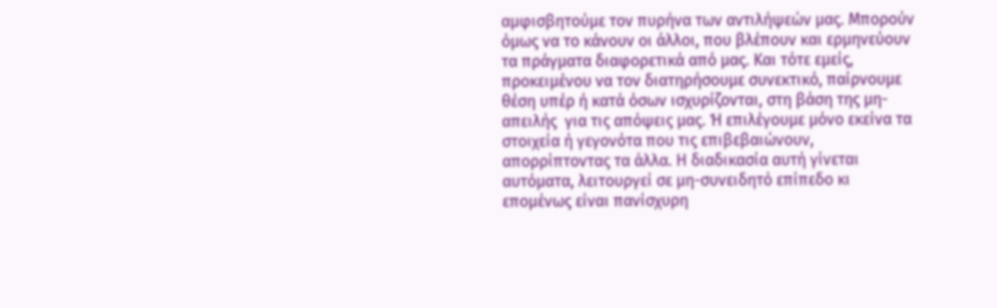αμφισβητούμε τον πυρήνα των αντιλήψεών μας. Μπορούν όμως να το κάνουν οι άλλοι, που βλέπουν και ερμηνεύουν τα πράγματα διαφορετικά από μας. Και τότε εμείς, προκειμένου να τον διατηρήσουμε συνεκτικό, παίρνουμε θέση υπέρ ή κατά όσων ισχυρίζονται, στη βάση της μη-απειλής  για τις απόψεις μας. Ή επιλέγουμε μόνο εκείνα τα στοιχεία ή γεγονότα που τις επιβεβαιώνουν, απορρίπτοντας τα άλλα. Η διαδικασία αυτή γίνεται αυτόματα, λειτουργεί σε μη-συνειδητό επίπεδο κι επομένως είναι πανίσχυρη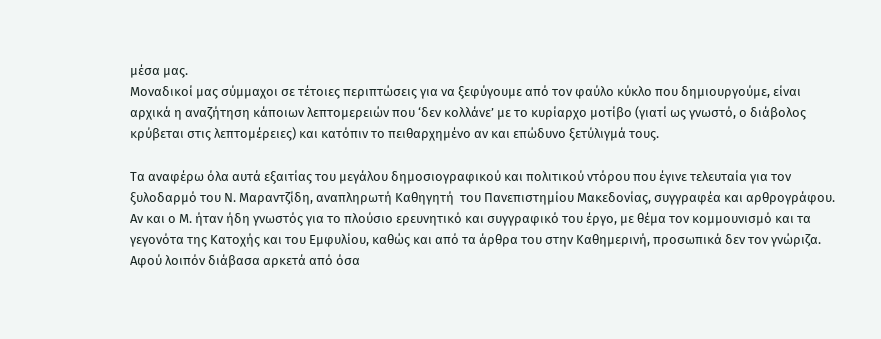μέσα μας.
Μοναδικοί μας σύμμαχοι σε τέτοιες περιπτώσεις για να ξεφύγουμε από τον φαύλο κύκλο που δημιουργούμε, είναι αρχικά η αναζήτηση κάποιων λεπτομερειών που ‘δεν κολλάνε’ με το κυρίαρχο μοτίβο (γιατί ως γνωστό, ο διάβολος κρύβεται στις λεπτομέρειες) και κατόπιν το πειθαρχημένο αν και επώδυνο ξετύλιγμά τους.

Τα αναφέρω όλα αυτά εξαιτίας του μεγάλου δημοσιογραφικού και πολιτικού ντόρου που έγινε τελευταία για τον ξυλοδαρμό του Ν. Μαραντζίδη, αναπληρωτή Καθηγητή  του Πανεπιστημίου Μακεδονίας, συγγραφέα και αρθρογράφου. Αν και ο Μ. ήταν ήδη γνωστός για το πλούσιο ερευνητικό και συγγραφικό του έργο, με θέμα τον κομμουνισμό και τα γεγονότα της Κατοχής και του Εμφυλίου, καθώς και από τα άρθρα του στην Καθημερινή, προσωπικά δεν τον γνώριζα. Αφού λοιπόν διάβασα αρκετά από όσα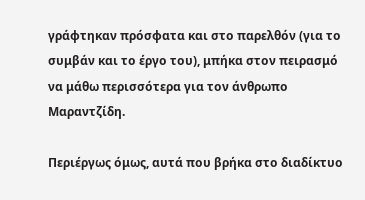γράφτηκαν πρόσφατα και στο παρελθόν (για το συμβάν και το έργο του), μπήκα στον πειρασμό να μάθω περισσότερα για τον άνθρωπο Μαραντζίδη.

Περιέργως όμως, αυτά που βρήκα στο διαδίκτυο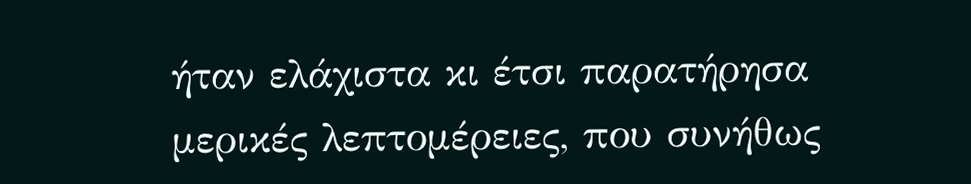ήταν ελάχιστα κι έτσι παρατήρησα μερικές λεπτομέρειες, που συνήθως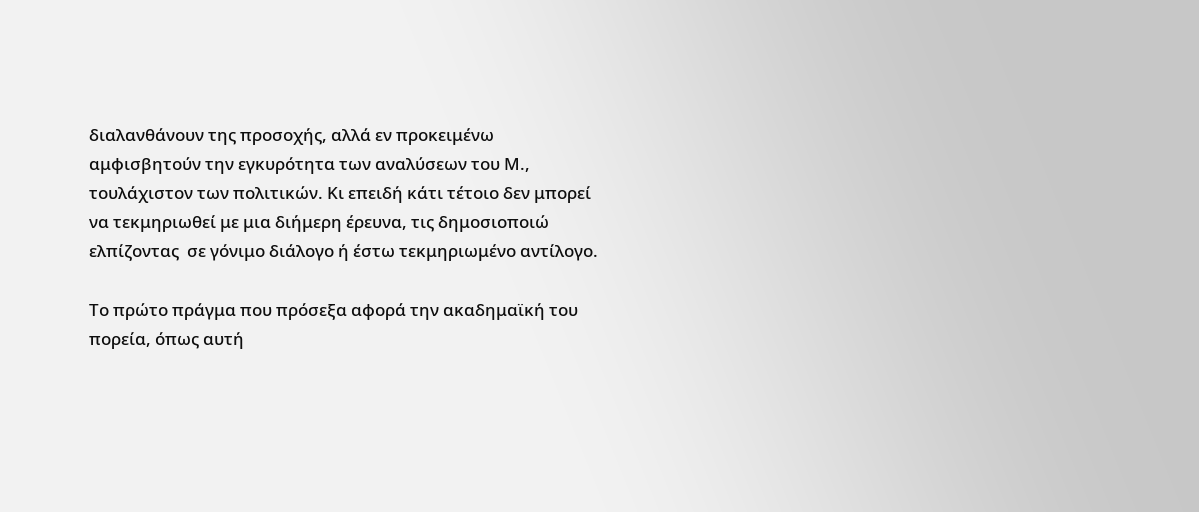διαλανθάνουν της προσοχής, αλλά εν προκειμένω αμφισβητούν την εγκυρότητα των αναλύσεων του Μ., τουλάχιστον των πολιτικών. Κι επειδή κάτι τέτοιο δεν μπορεί να τεκμηριωθεί με μια διήμερη έρευνα, τις δημοσιοποιώ ελπίζοντας  σε γόνιμο διάλογο ή έστω τεκμηριωμένο αντίλογο.

Το πρώτο πράγμα που πρόσεξα αφορά την ακαδημαϊκή του πορεία, όπως αυτή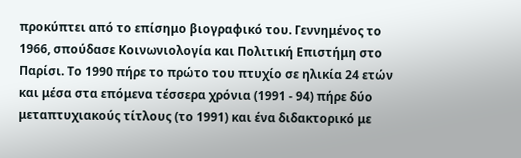προκύπτει από το επίσημο βιογραφικό του. Γεννημένος το 1966, σπούδασε Κοινωνιολογία και Πολιτική Επιστήμη στο Παρίσι. Το 1990 πήρε το πρώτο του πτυχίο σε ηλικία 24 ετών και μέσα στα επόμενα τέσσερα χρόνια (1991 - 94) πήρε δύο μεταπτυχιακούς τίτλους (το 1991) και ένα διδακτορικό με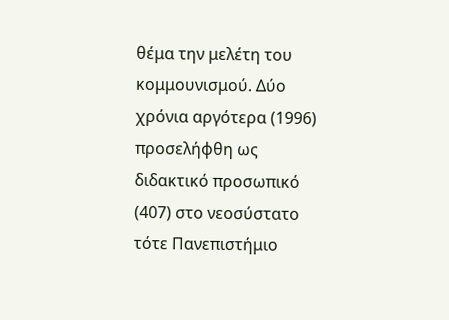θέμα την μελέτη του κομμουνισμού. Δύο χρόνια αργότερα (1996) προσελήφθη ως διδακτικό προσωπικό (407) στο νεοσύστατο τότε Πανεπιστήμιο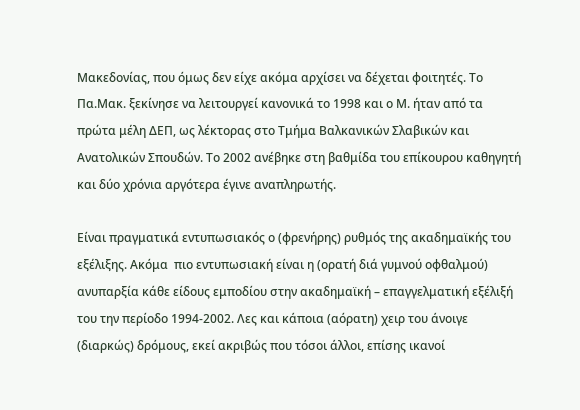Μακεδονίας, που όμως δεν είχε ακόμα αρχίσει να δέχεται φοιτητές. Το Πα.Μακ. ξεκίνησε να λειτουργεί κανονικά το 1998 και ο Μ. ήταν από τα πρώτα μέλη ΔΕΠ, ως λέκτορας στο Τμήμα Βαλκανικών Σλαβικών και Ανατολικών Σπουδών. Το 2002 ανέβηκε στη βαθμίδα του επίκουρου καθηγητή και δύο χρόνια αργότερα έγινε αναπληρωτής.

Είναι πραγματικά εντυπωσιακός ο (φρενήρης) ρυθμός της ακαδημαϊκής του εξέλιξης. Ακόμα  πιο εντυπωσιακή είναι η (ορατή διά γυμνού οφθαλμού) ανυπαρξία κάθε είδους εμποδίου στην ακαδημαϊκή – επαγγελματική εξέλιξή του την περίοδο 1994-2002. Λες και κάποια (αόρατη) χειρ του άνοιγε (διαρκώς) δρόμους, εκεί ακριβώς που τόσοι άλλοι, επίσης ικανοί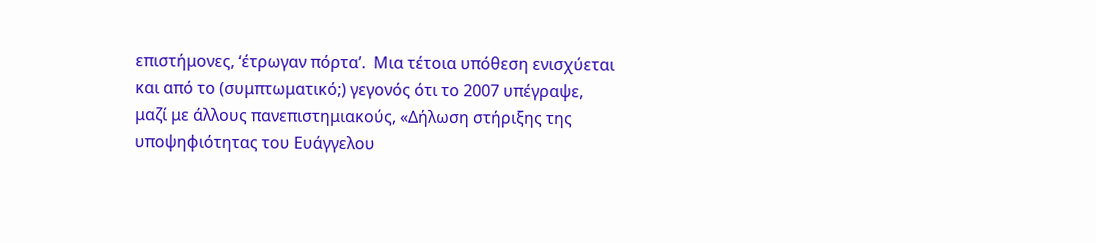επιστήμονες, ‘έτρωγαν πόρτα’.  Μια τέτοια υπόθεση ενισχύεται και από το (συμπτωματικό;) γεγονός ότι το 2007 υπέγραψε, μαζί με άλλους πανεπιστημιακούς, «Δήλωση στήριξης της υποψηφιότητας του Ευάγγελου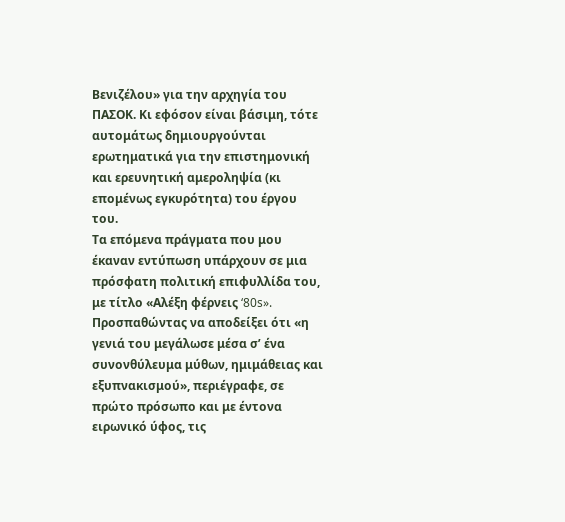Βενιζέλου» για την αρχηγία του ΠΑΣΟΚ. Κι εφόσον είναι βάσιμη, τότε αυτομάτως δημιουργούνται ερωτηματικά για την επιστημονική και ερευνητική αμεροληψία (κι επομένως εγκυρότητα) του έργου του.
Τα επόμενα πράγματα που μου έκαναν εντύπωση υπάρχουν σε μια πρόσφατη πολιτική επιφυλλίδα του, με τίτλο «Αλέξη φέρνεις ‘80s». Προσπαθώντας να αποδείξει ότι «η γενιά του μεγάλωσε μέσα σ’ ένα συνονθύλευμα μύθων, ημιμάθειας και εξυπνακισμού», περιέγραφε, σε πρώτο πρόσωπο και με έντονα ειρωνικό ύφος, τις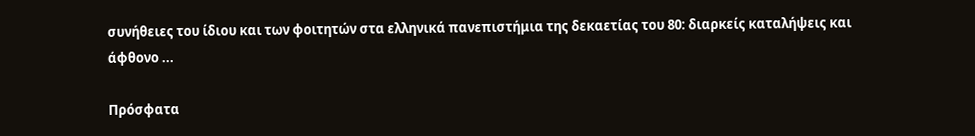συνήθειες του ίδιου και των φοιτητών στα ελληνικά πανεπιστήμια της δεκαετίας του 80: διαρκείς καταλήψεις και άφθονο ...

Πρόσφατα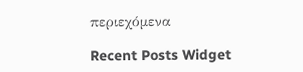περιεχόμενα

Recent Posts Widget